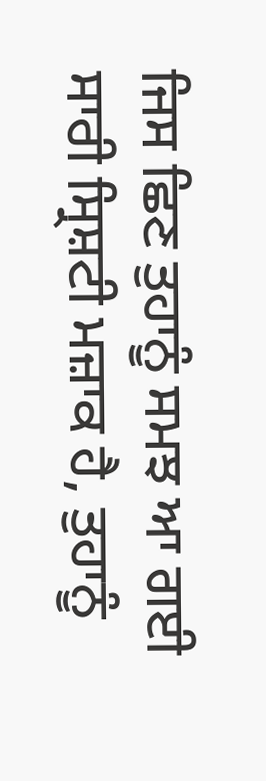ਜਿਸ ਛਿਣ ਤੁਹਾਨੂੰ ਸਮਝ ਆ ਗਈ ਸਾਰੀ ਸ੍ਰਿਸ਼ਟੀ ਮਜ਼ਾਕ ਹੈ, ਤੁਹਾਨੂੰ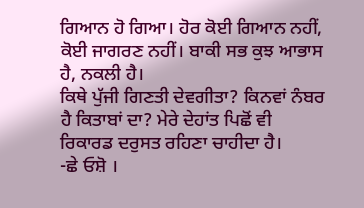ਗਿਆਨ ਹੋ ਗਿਆ। ਹੋਰ ਕੋਈ ਗਿਆਨ ਨਹੀਂ, ਕੋਈ ਜਾਗਰਣ ਨਹੀਂ। ਬਾਕੀ ਸਭ ਕੁਝ ਆਭਾਸ ਹੈ, ਨਕਲੀ ਹੈ।
ਕਿਥੇ ਪੁੱਜੀ ਗਿਣਤੀ ਦੇਵਗੀਤਾ? ਕਿਨਵਾਂ ਨੰਬਰ ਹੈ ਕਿਤਾਬਾਂ ਦਾ? ਮੇਰੇ ਦੇਹਾਂਤ ਪਿਛੋਂ ਵੀ ਰਿਕਾਰਡ ਦਰੁਸਤ ਰਹਿਣਾ ਚਾਹੀਦਾ ਹੈ।
-ਛੇ ਓਸ਼ੋ ।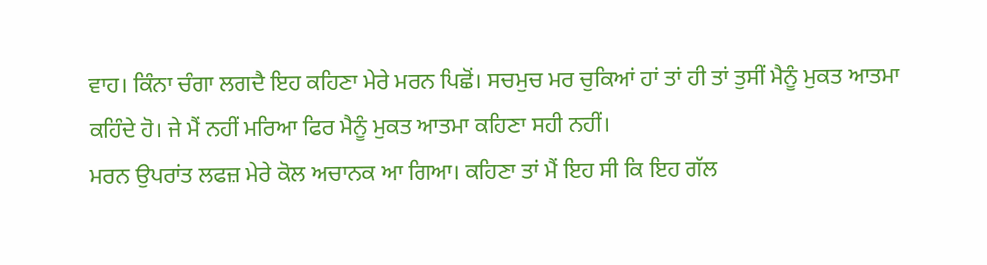ਵਾਹ। ਕਿੰਨਾ ਚੰਗਾ ਲਗਦੈ ਇਹ ਕਹਿਣਾ ਮੇਰੇ ਮਰਨ ਪਿਛੋਂ। ਸਚਮੁਚ ਮਰ ਚੁਕਿਆਂ ਹਾਂ ਤਾਂ ਹੀ ਤਾਂ ਤੁਸੀਂ ਮੈਨੂੰ ਮੁਕਤ ਆਤਮਾ ਕਹਿੰਦੇ ਹੋ। ਜੇ ਮੈਂ ਨਹੀਂ ਮਰਿਆ ਫਿਰ ਮੈਨੂੰ ਮੁਕਤ ਆਤਮਾ ਕਹਿਣਾ ਸਹੀ ਨਹੀਂ।
ਮਰਨ ਉਪਰਾਂਤ ਲਫਜ਼ ਮੇਰੇ ਕੋਲ ਅਚਾਨਕ ਆ ਗਿਆ। ਕਹਿਣਾ ਤਾਂ ਮੈਂ ਇਹ ਸੀ ਕਿ ਇਹ ਗੱਲ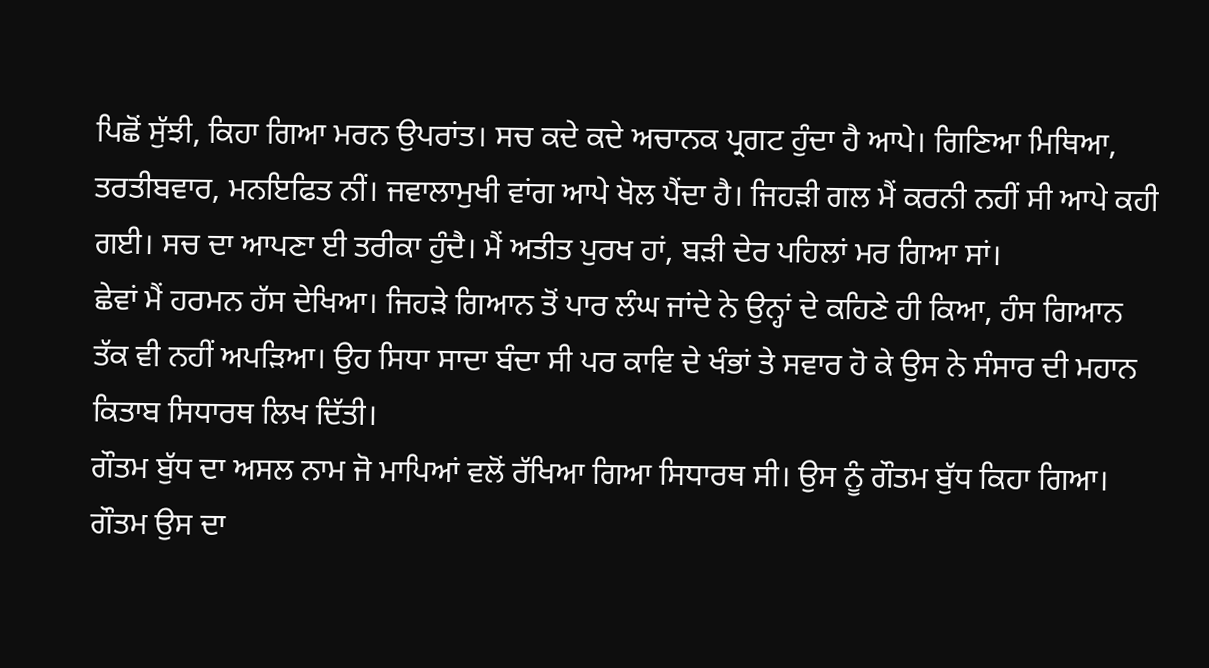ਪਿਛੋਂ ਸੁੱਝੀ, ਕਿਹਾ ਗਿਆ ਮਰਨ ਉਪਰਾਂਤ। ਸਚ ਕਦੇ ਕਦੇ ਅਚਾਨਕ ਪ੍ਰਗਟ ਹੁੰਦਾ ਹੈ ਆਪੇ। ਗਿਣਿਆ ਮਿਥਿਆ, ਤਰਤੀਬਵਾਰ, ਮਨਇਫਿਤ ਨੀਂ। ਜਵਾਲਾਮੁਖੀ ਵਾਂਗ ਆਪੇ ਖੋਲ ਪੈਂਦਾ ਹੈ। ਜਿਹੜੀ ਗਲ ਮੈਂ ਕਰਨੀ ਨਹੀਂ ਸੀ ਆਪੇ ਕਹੀ ਗਈ। ਸਚ ਦਾ ਆਪਣਾ ਈ ਤਰੀਕਾ ਹੁੰਦੈ। ਮੈਂ ਅਤੀਤ ਪੁਰਖ ਹਾਂ, ਬੜੀ ਦੇਰ ਪਹਿਲਾਂ ਮਰ ਗਿਆ ਸਾਂ।
ਛੇਵਾਂ ਮੈਂ ਹਰਮਨ ਹੱਸ ਦੇਖਿਆ। ਜਿਹੜੇ ਗਿਆਨ ਤੋਂ ਪਾਰ ਲੰਘ ਜਾਂਦੇ ਨੇ ਉਨ੍ਹਾਂ ਦੇ ਕਹਿਣੇ ਹੀ ਕਿਆ, ਹੰਸ ਗਿਆਨ ਤੱਕ ਵੀ ਨਹੀਂ ਅਪੜਿਆ। ਉਹ ਸਿਧਾ ਸਾਦਾ ਬੰਦਾ ਸੀ ਪਰ ਕਾਵਿ ਦੇ ਖੰਭਾਂ ਤੇ ਸਵਾਰ ਹੋ ਕੇ ਉਸ ਨੇ ਸੰਸਾਰ ਦੀ ਮਹਾਨ ਕਿਤਾਬ ਸਿਧਾਰਥ ਲਿਖ ਦਿੱਤੀ।
ਗੌਤਮ ਬੁੱਧ ਦਾ ਅਸਲ ਨਾਮ ਜੋ ਮਾਪਿਆਂ ਵਲੋਂ ਰੱਖਿਆ ਗਿਆ ਸਿਧਾਰਥ ਸੀ। ਉਸ ਨੂੰ ਗੌਤਮ ਬੁੱਧ ਕਿਹਾ ਗਿਆ। ਗੌਤਮ ਉਸ ਦਾ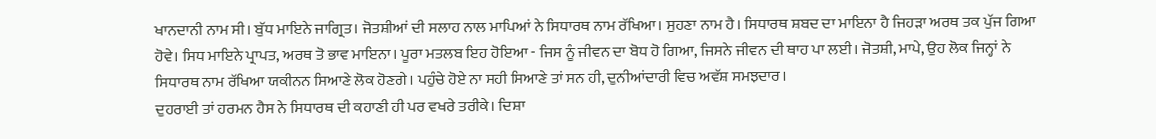ਖਾਨਦਾਨੀ ਨਾਮ ਸੀ। ਬੁੱਧ ਮਾਇਨੇ ਜਾਗ੍ਰਿਤ। ਜੋਤਸ਼ੀਆਂ ਦੀ ਸਲਾਹ ਨਾਲ ਮਾਪਿਆਂ ਨੇ ਸਿਧਾਰਥ ਨਾਮ ਰੱਖਿਆ। ਸੁਹਣਾ ਨਾਮ ਹੈ। ਸਿਧਾਰਥ ਸ਼ਬਦ ਦਾ ਮਾਇਨਾ ਹੈ ਜਿਹੜਾ ਅਰਥ ਤਕ ਪੁੱਜ ਗਿਆ ਹੋਵੇ। ਸਿਧ ਮਾਇਨੇ ਪ੍ਰਾਪਤ, ਅਰਥ ਤੋ ਭਾਵ ਮਾਇਨਾ। ਪੂਰਾ ਮਤਲਬ ਇਹ ਹੋਇਆ - ਜਿਸ ਨੂੰ ਜੀਵਨ ਦਾ ਬੋਧ ਹੋ ਗਿਆ, ਜਿਸਨੇ ਜੀਵਨ ਦੀ ਥਾਹ ਪਾ ਲਈ। ਜੋਤਸ਼ੀ, ਮਾਪੇ, ਉਹ ਲੋਕ ਜਿਨ੍ਹਾਂ ਨੇ ਸਿਧਾਰਥ ਨਾਮ ਰੱਖਿਆ ਯਕੀਨਨ ਸਿਆਣੇ ਲੋਕ ਹੋਣਗੇ। ਪਹੁੰਚੇ ਹੋਏ ਨਾ ਸਹੀ ਸਿਆਣੇ ਤਾਂ ਸਨ ਹੀ, ਦੁਨੀਆਂਦਾਰੀ ਵਿਚ ਅਵੱਸ਼ ਸਮਝਦਾਰ।
ਦੁਹਰਾਈ ਤਾਂ ਹਰਮਨ ਹੈਸ ਨੇ ਸਿਧਾਰਥ ਦੀ ਕਹਾਣੀ ਹੀ ਪਰ ਵਖਰੇ ਤਰੀਕੇ। ਦਿਸ਼ਾ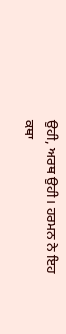ਉਹੀ, ਅਰਥ ਉਹੀ। ਹਰਮਨ ਨੇ ਇਹ ਕਥਾ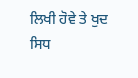ਲਿਖੀ ਹੋਵੇ ਤੇ ਖੁਦ ਸਿਧ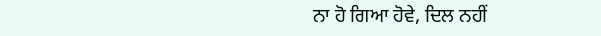ਨਾ ਹੋ ਗਿਆ ਹੋਵੇ, ਦਿਲ ਨਹੀਂ